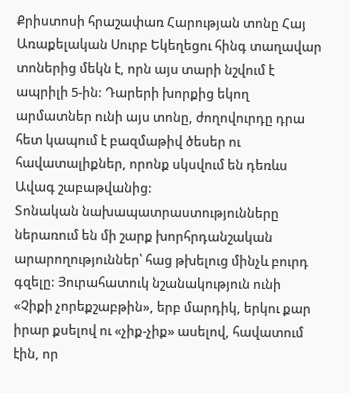Քրիստոսի հրաշափառ Հարության տոնը Հայ Առաքելական Սուրբ Եկեղեցու հինգ տաղավար տոներից մեկն է, որն այս տարի նշվում է ապրիլի 5-ին: Դարերի խորքից եկող արմատներ ունի այս տոնը, ժողովուրդը դրա հետ կապում է բազմաթիվ ծեսեր ու հավատալիքներ, որոնք սկսվում են դեռևս Ավագ շաբաթվանից:
Տոնական նախապատրաստությունները ներառում են մի շարք խորհրդանշական արարողություններ՝ հաց թխելուց մինչև բուրդ գզելը: Յուրահատուկ նշանակություն ունի «Չիքի չորեքշաբթին», երբ մարդիկ, երկու քար իրար քսելով ու «չիք-չիք» ասելով, հավատում էին, որ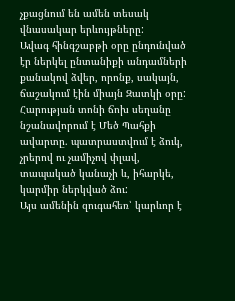չքացնում են ամեն տեսակ վնասակար երևույթները:
Ավագ հինգշաբթի օրը ընդունված էր ներկել ընտանիքի անդամների քանակով ձվեր, որոնք, սակայն, ճաշակում էին միայն Զատկի օրը: Հարության տոնի ճոխ սեղանը նշանավորում է Մեծ Պահքի ավարտը. պատրաստվում է ձուկ, չրերով ու չամիչով փլավ, տապակած կանաչի և, իհարկե, կարմիր ներկված ձու:
Այս ամենին զուգահեռ՝ կարևոր է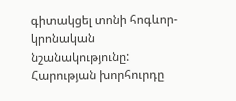գիտակցել տոնի հոգևոր-կրոնական նշանակությունը: Հարության խորհուրդը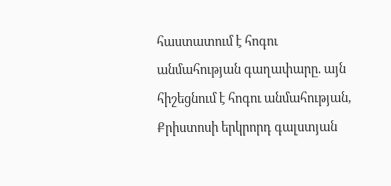հաստատում է հոգու անմահության գաղափարը. այն հիշեցնում է հոգու անմահության, Քրիստոսի երկրորդ գալստյան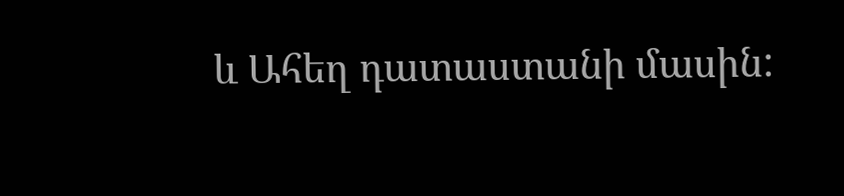և Ահեղ դատաստանի մասին: